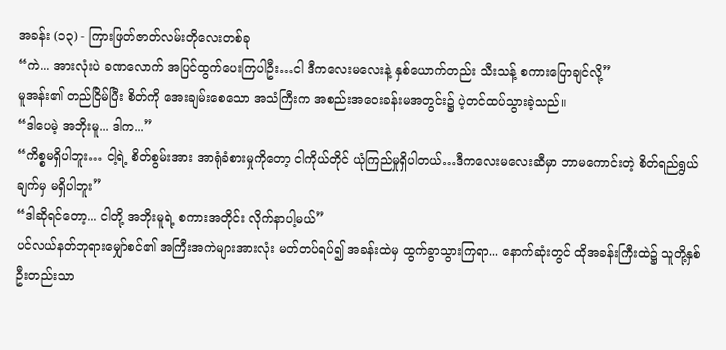အခန်း (၁၃) - ကြားဖြတ်ဇာတ်လမ်းတိုလေးတစ်ခု
“ကဲ... အားလုံးပဲ ခဏလောက် အပြင်ထွက်ပေးကြပါဦး…ငါ ဒီကလေးမလေးနဲ့ နှစ်ယောက်တည်း သီးသန့် စကားပြောချင်လို့”
မူအန်း၏ တည်ငြိမ်ပြီး စိတ်ကို အေးချမ်းစေသော အသံကြီးက အစည်းအဝေးခန်းမအတွင်း၌ ပဲ့တင်ထပ်သွားခဲ့သည်။
“ဒါပေမဲ့ အဘိုးမူ... ဒါက...”
“ကိစ္စမရှိပါဘူး… ငါ့ရဲ့ စိတ်စွမ်းအား အာရုံခံစားမှုကိုတော့ ငါကိုယ်တိုင် ယုံကြည်မှုရှိပါတယ်…ဒီကလေးမလေးဆီမှာ ဘာမကောင်းတဲ့ စိတ်ရည်ရွယ်ချက်မှ မရှိပါဘူး”
“ဒါဆိုရင်တော့... ငါတို့ အဘိုးမူရဲ့ စကားအတိုင်း လိုက်နာပါ့မယ်”
ပင်လယ်နတ်ဘုရားမျှော်စင်၏ အကြီးအကဲများအားလုံး မတ်တပ်ရပ်၍ အခန်းထဲမှ ထွက်ခွာသွားကြရာ... နောက်ဆုံးတွင် ထိုအခန်းကြီးထဲ၌ သူတို့နှစ်ဦးတည်းသာ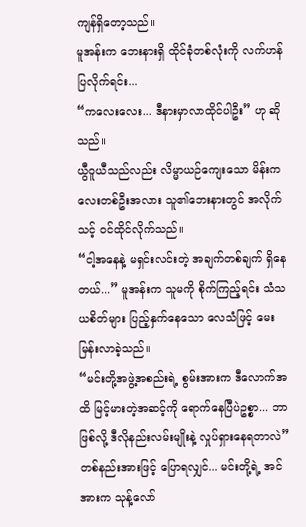ကျန်ရှိတော့သည်။
မူအန်းက ဘေးနားရှိ ထိုင်ခုံတစ်လုံးကို လက်ဟန်ပြလိုက်ရင်း...
“ကလေးလေး... ဒီနားမှာလာထိုင်ပါဦး” ဟု ဆိုသည်။
ယွီဝူယီသည်လည်း လိမ္မာယဉ်ကျေးသော မိန်းကလေးတစ်ဦးအလား သူ၏ဘေးနားတွင် အလိုက်သင့် ဝင်ထိုင်လိုက်သည်။
“ငါ့အနေနဲ့ မရှင်းလင်းတဲ့ အချက်တစ်ချက် ရှိနေတယ်...” မူအန်းက သူမကို စိုက်ကြည့်ရင်း သံသယစိတ်များ ပြည့်နှက်နေသော လေသံဖြင့် မေးမြန်းလာခဲ့သည်။
“မင်းတို့အဖွဲ့အစည်းရဲ့ စွမ်းအားက ဒီလောက်အထိ မြင့်မားတဲ့အဆင့်ကို ရောက်နေပြီပဲဥစ္စာ... ဘာဖြစ်လို့ ဒီလိုနည်းလမ်းမျိုးနဲ့ လှုပ်ရှားနေရတာလဲ”
တစ်နည်းအားဖြင့် ပြောရလျှင်... မင်းတို့ရဲ့ အင်အားက သုန့်လော်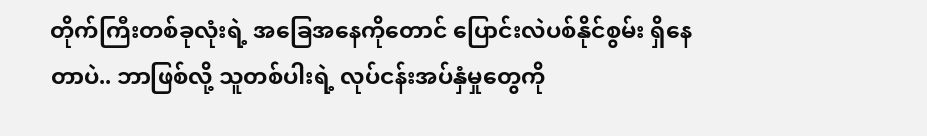တိုက်ကြီးတစ်ခုလုံးရဲ့ အခြေအနေကိုတောင် ပြောင်းလဲပစ်နိုင်စွမ်း ရှိနေတာပဲ.. ဘာဖြစ်လို့ သူတစ်ပါးရဲ့ လုပ်ငန်းအပ်နှံမှုတွေကို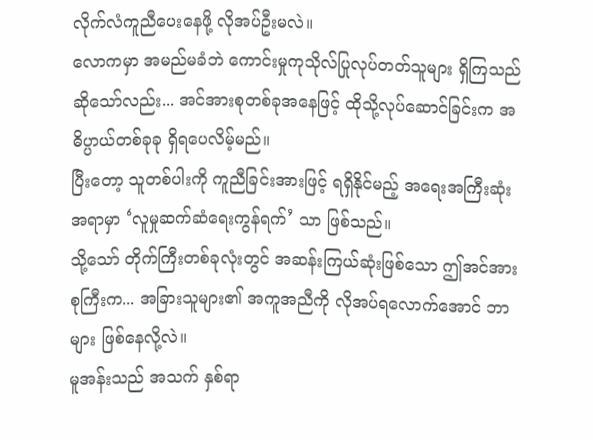လိုက်လံကူညီပေးနေဖို့ လိုအပ်ဦးမလဲ။
လောကမှာ အမည်မခံဘဲ ကောင်းမှုကုသိုလ်ပြုလုပ်တတ်သူများ ရှိကြသည်ဆိုသော်လည်း... အင်အားစုတစ်ခုအနေဖြင့် ထိုသို့လုပ်ဆောင်ခြင်းက အဓိပ္ပာယ်တစ်ခုခု ရှိရပေလိမ့်မည်။
ပြီးတော့ သူတစ်ပါးကို ကူညီခြင်းအားဖြင့် ရရှိနိုင်မည့် အရေးအကြီးဆုံးအရာမှာ ‘လူမှုဆက်ဆံရေးကွန်ရက်’ သာ ဖြစ်သည်။
သို့သော် တိုက်ကြီးတစ်ခုလုံးတွင် အဆန်းကြယ်ဆုံးဖြစ်သော ဤအင်အားစုကြီးက... အခြားသူများ၏ အကူအညီကို လိုအပ်ရလောက်အောင် ဘာများ ဖြစ်နေလို့လဲ။
မူအန်းသည် အသက် နှစ်ရာ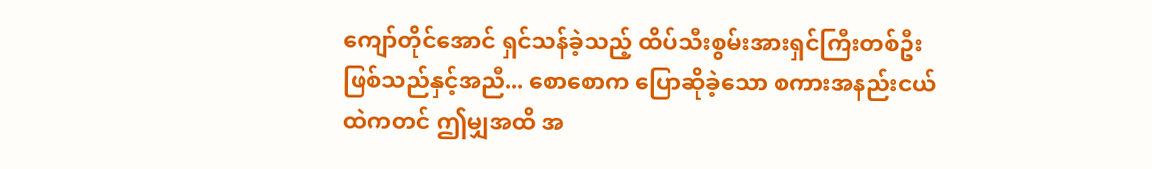ကျော်တိုင်အောင် ရှင်သန်ခဲ့သည့် ထိပ်သီးစွမ်းအားရှင်ကြီးတစ်ဦး ဖြစ်သည်နှင့်အညီ... စောစောက ပြောဆိုခဲ့သော စကားအနည်းငယ်ထဲကတင် ဤမျှအထိ အ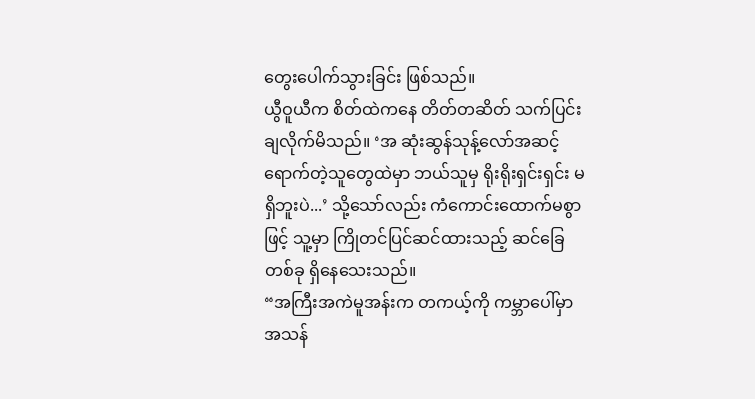တွေးပေါက်သွားခြင်း ဖြစ်သည်။
ယွီဝူယီက စိတ်ထဲကနေ တိတ်တဆိတ် သက်ပြင်းချလိုက်မိသည်။ ‘အ ဆုံးဆွန်သုန့်လော်အဆင့် ရောက်တဲ့သူတွေထဲမှာ ဘယ်သူမှ ရိုးရိုးရှင်းရှင်း မရှိဘူးပဲ...’ သို့သော်လည်း ကံကောင်းထောက်မစွာဖြင့် သူ့မှာ ကြိုတင်ပြင်ဆင်ထားသည့် ဆင်ခြေတစ်ခု ရှိနေသေးသည်။
“အကြီးအကဲမူအန်းက တကယ့်ကို ကမ္ဘာပေါ်မှာ အသန်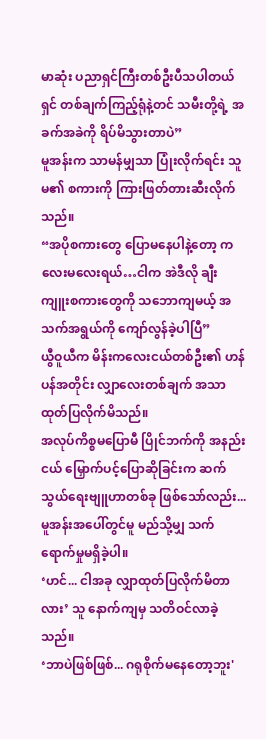မာဆုံး ပညာရှင်ကြီးတစ်ဦးပီသပါတယ်ရှင် တစ်ချက်ကြည့်ရုံနဲ့တင် သမီးတို့ရဲ့ အခက်အခဲကို ရိပ်မိသွားတာပဲ”
မူအန်းက သာမန်မျှသာ ပြုံးလိုက်ရင်း သူမ၏ စကားကို ကြားဖြတ်တားဆီးလိုက်သည်။
“အပိုစကားတွေ ပြောမနေပါနဲ့တော့ ကလေးမလေးရယ်…ငါက အဲဒီလို ချီးကျူးစကားတွေကို သဘောကျမယ့် အသက်အရွယ်ကို ကျော်လွန်ခဲ့ပါပြီ”
ယွီဝူယီက မိန်းကလေးငယ်တစ်ဦး၏ ဟန်ပန်အတိုင်း လျှာလေးတစ်ချက် အသာထုတ်ပြလိုက်မိသည်။
အလုပ်ကိစ္စမပြောမီ ပြိုင်ဘက်ကို အနည်းငယ် မြှောက်ပင့်ပြောဆိုခြင်းက ဆက်သွယ်ရေးဗျူဟာတစ်ခု ဖြစ်သော်လည်း... မူအန်းအပေါ်တွင်မူ မည်သို့မျှ သက်ရောက်မှုမရှိခဲ့ပါ။
‘ဟင်... ငါအခု လျှာထုတ်ပြလိုက်မိတာလား’ သူ နောက်ကျမှ သတိဝင်လာခဲ့သည်။
‘ဘာပဲဖြစ်ဖြစ်... ဂရုစိုက်မနေတော့ဘူး'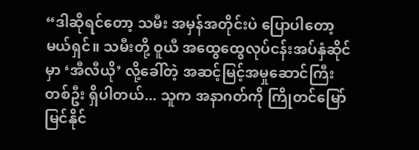“ဒါဆိုရင်တော့ သမီး အမှန်အတိုင်းပဲ ပြောပါတော့မယ်ရှင်။ သမီးတို့ ဝူယီ အထွေထွေလုပ်ငန်းအပ်နှံဆိုင်မှာ ‘အီလီယို’ လို့ခေါ်တဲ့ အဆင့်မြင့်အမှုဆောင်ကြီးတစ်ဦး ရှိပါတယ်... သူက အနာဂတ်ကို ကြိုတင်မြော်မြင်နိုင်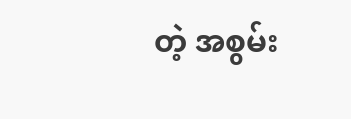တဲ့ အစွမ်း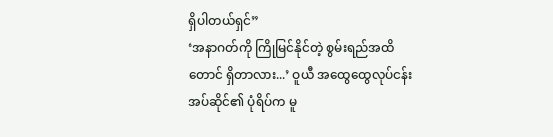ရှိပါတယ်ရှင်”
‘အနာဂတ်ကို ကြိုမြင်နိုင်တဲ့ စွမ်းရည်အထိ တောင် ရှိတာလား...’ ဝူယီ အထွေထွေလုပ်ငန်းအပ်ဆိုင်၏ ပုံရိပ်က မူ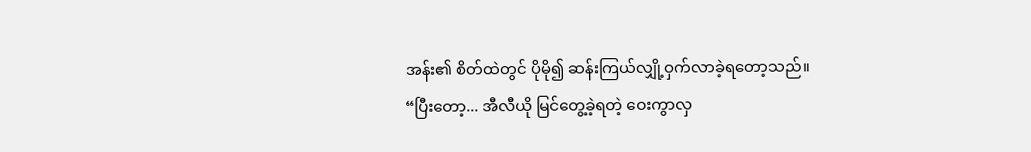အန်း၏ စိတ်ထဲတွင် ပိုမို၍ ဆန်းကြယ်လျှို့ဝှက်လာခဲ့ရတော့သည်။
“ပြီးတော့... အီလီယို မြင်တွေ့ခဲ့ရတဲ့ ဝေးကွာလှ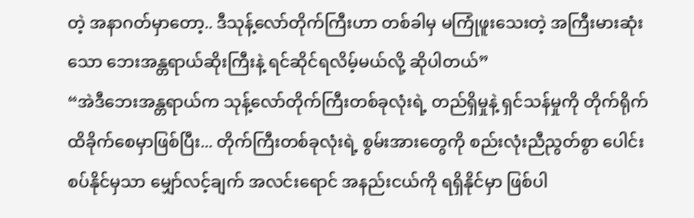တဲ့ အနာဂတ်မှာတော့.. ဒီသုန့်လော်တိုက်ကြီးဟာ တစ်ခါမှ မကြုံဖူးသေးတဲ့ အကြီးမားဆုံးသော ဘေးအန္တရာယ်ဆိုးကြီးနဲ့ ရင်ဆိုင်ရလိမ့်မယ်လို့ ဆိုပါတယ်”
“အဲဒီဘေးအန္တရာယ်က သုန့်လော်တိုက်ကြီးတစ်ခုလုံးရဲ့ တည်ရှိမှုနဲ့ ရှင်သန်မှုကို တိုက်ရိုက် ထိခိုက်စေမှာဖြစ်ပြီး... တိုက်ကြီးတစ်ခုလုံးရဲ့ စွမ်းအားတွေကို စည်းလုံးညီညွတ်စွာ ပေါင်းစပ်နိုင်မှသာ မျှော်လင့်ချက် အလင်းရောင် အနည်းငယ်ကို ရရှိနိုင်မှာ ဖြစ်ပါ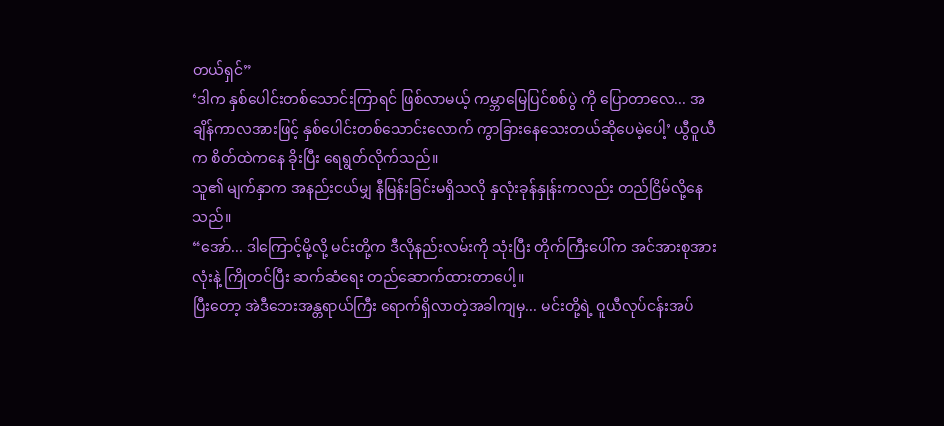တယ်ရှင်”
‘ဒါက နှစ်ပေါင်းတစ်သောင်းကြာရင် ဖြစ်လာမယ့် ကမ္ဘာမြေပြင်စစ်ပွဲ ကို ပြောတာလေ... အချိန်ကာလအားဖြင့် နှစ်ပေါင်းတစ်သောင်းလောက် ကွာခြားနေသေးတယ်ဆိုပေမဲ့ပေါ့’ ယွီဝူယီက စိတ်ထဲကနေ ခိုးပြီး ရေရွတ်လိုက်သည်။
သူ၏ မျက်နှာက အနည်းငယ်မျှ နီမြန်းခြင်းမရှိသလို နှလုံးခုန်နှုန်းကလည်း တည်ငြိမ်လို့နေသည်။
“အော်... ဒါကြောင့်မို့လို့ မင်းတို့က ဒီလိုနည်းလမ်းကို သုံးပြီး တိုက်ကြီးပေါ်က အင်အားစုအားလုံးနဲ့ ကြိုတင်ပြီး ဆက်ဆံရေး တည်ဆောက်ထားတာပေါ့။
ပြီးတော့ အဲဒီဘေးအန္တရာယ်ကြီး ရောက်ရှိလာတဲ့အခါကျမှ... မင်းတို့ရဲ့ ဝူယီလုပ်ငန်းအပ်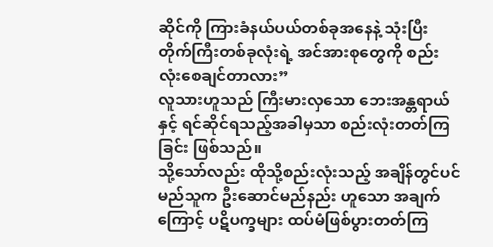ဆိုင်ကို ကြားခံနယ်ပယ်တစ်ခုအနေနဲ့ သုံးပြီး တိုက်ကြီးတစ်ခုလုံးရဲ့ အင်အားစုတွေကို စည်းလုံးစေချင်တာလား”
လူသားဟူသည် ကြီးမားလှသော ဘေးအန္တရာယ်နှင့် ရင်ဆိုင်ရသည့်အခါမှသာ စည်းလုံးတတ်ကြခြင်း ဖြစ်သည်။
သို့သော်လည်း ထိုသို့စည်းလုံးသည့် အချိန်တွင်ပင် မည်သူက ဦးဆောင်မည်နည်း ဟူသော အချက်ကြောင့် ပဋိပက္ခများ ထပ်မံဖြစ်ပွားတတ်ကြ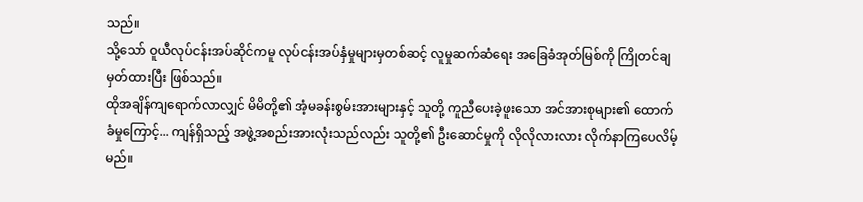သည်။
သို့သော် ဝူယီလုပ်ငန်းအပ်ဆိုင်ကမူ လုပ်ငန်းအပ်နှံမှုများမှတစ်ဆင့် လူမှုဆက်ဆံရေး အခြေခံအုတ်မြစ်ကို ကြိုတင်ချမှတ်ထားပြီး ဖြစ်သည်။
ထိုအချိန်ကျရောက်လာလျှင် မိမိတို့၏ အံ့မခန်းစွမ်းအားများနှင့် သူတို့ ကူညီပေးခဲ့ဖူးသော အင်အားစုများ၏ ထောက်ခံမှုကြောင့်... ကျန်ရှိသည့် အဖွဲ့အစည်းအားလုံးသည်လည်း သူတို့၏ ဦးဆောင်မှုကို လိုလိုလားလား လိုက်နာကြပေလိမ့်မည်။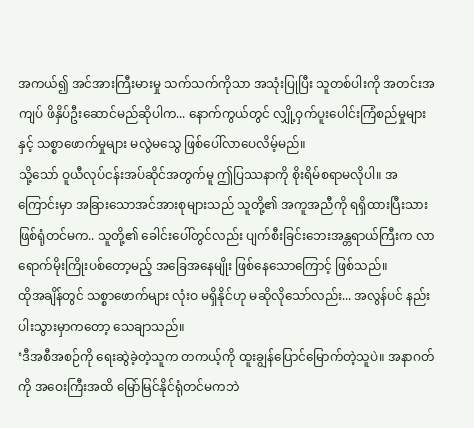အကယ်၍ အင်အားကြီးမားမှု သက်သက်ကိုသာ အသုံးပြုပြီး သူတစ်ပါးကို အတင်းအကျပ် ဖိနှိပ်ဦးဆောင်မည်ဆိုပါက... နောက်ကွယ်တွင် လျှို့ဝှက်ပူးပေါင်းကြံစည်မှုများနှင့် သစ္စာဖောက်မှုများ မလွဲမသွေ ဖြစ်ပေါ်လာပေလိမ့်မည်။
သို့သော် ဝူယီလုပ်ငန်းအပ်ဆိုင်အတွက်မူ ဤပြဿနာကို စိုးရိမ်စရာမလိုပါ။ အကြောင်းမှာ အခြားသောအင်အားစုများသည် သူတို့၏ အကူအညီကို ရရှိထားပြီးသား ဖြစ်ရုံတင်မက.. သူတို့၏ ခေါင်းပေါ်တွင်လည်း ပျက်စီးခြင်းဘေးအန္တရာယ်ကြီးက လာရောက်မိုးကြိုးပစ်တော့မည့် အခြေအနေမျိုး ဖြစ်နေသောကြောင့် ဖြစ်သည်။
ထိုအချိန်တွင် သစ္စာဖောက်များ လုံးဝ မရှိနိုင်ဟု မဆိုလိုသော်လည်း... အလွန်ပင် နည်းပါးသွားမှာကတော့ သေချာသည်။
‘ဒီအစီအစဉ်ကို ရေးဆွဲခဲ့တဲ့သူက တကယ့်ကို ထူးချွန်ပြောင်မြောက်တဲ့သူပဲ။ အနာဂတ်ကို အဝေးကြီးအထိ မြော်မြင်နိုင်ရုံတင်မကဘဲ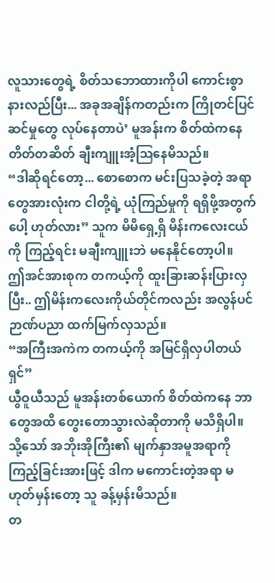လူသားတွေရဲ့ စိတ်သဘောထားကိုပါ ကောင်းစွာနားလည်ပြီး... အခုအချိန်ကတည်းက ကြိုတင်ပြင်ဆင်မှုတွေ လုပ်နေတာပဲ’ မူအန်းက စိတ်ထဲကနေ တိတ်တဆိတ် ချီးကျူးအံ့ဩနေမိသည်။
“ဒါဆိုရင်တော့... စောစောက မင်းပြသခဲ့တဲ့ အရာတွေအားလုံးက ငါတို့ရဲ့ ယုံကြည်မှုကို ရရှိဖို့အတွက်ပေါ့ ဟုတ်လား” သူက မိမိရှေ့ရှိ မိန်းကလေးငယ်ကို ကြည့်ရင်း မချီးကျူးဘဲ မနေနိုင်တော့ပါ။
ဤအင်အားစုက တကယ့်ကို ထူးခြားဆန်းပြားလှပြီး.. ဤမိန်းကလေးကိုယ်တိုင်ကလည်း အလွန်ပင် ဉာဏ်ပညာ ထက်မြက်လှသည်။
“အကြီးအကဲက တကယ့်ကို အမြင်ရှိလှပါတယ်ရှင်”
ယွီဝူယီသည် မူအန်းတစ်ယောက် စိတ်ထဲကနေ ဘာတွေအထိ တွေးတောသွားလဲဆိုတာကို မသိရှိပါ။
သို့သော် အဘိုးအိုကြီး၏ မျက်နှာအမူအရာကို ကြည့်ခြင်းအားဖြင့် ဒါက မကောင်းတဲ့အရာ မဟုတ်မှန်းတော့ သူ ခန့်မှန်းမိသည်။
တ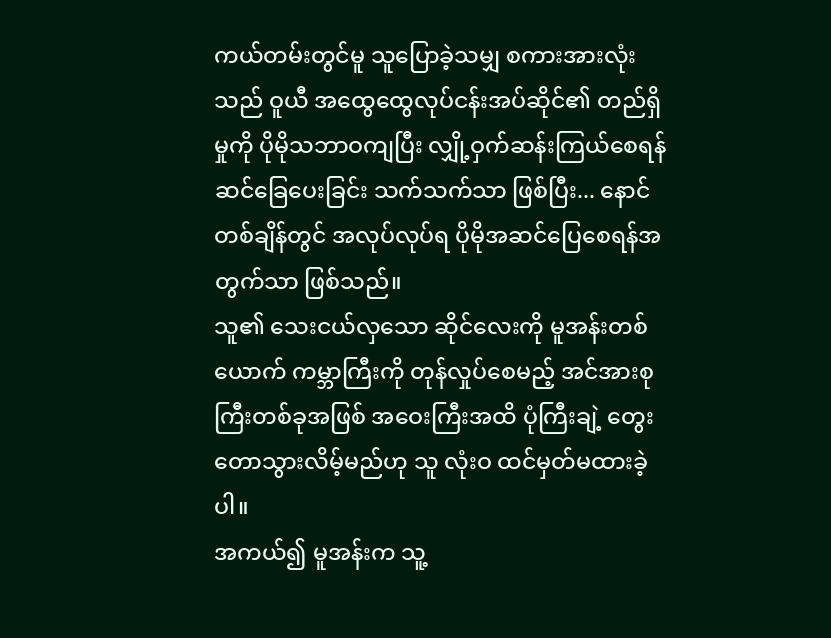ကယ်တမ်းတွင်မူ သူပြောခဲ့သမျှ စကားအားလုံးသည် ဝူယီ အထွေထွေလုပ်ငန်းအပ်ဆိုင်၏ တည်ရှိမှုကို ပိုမိုသဘာဝကျပြီး လျှို့ဝှက်ဆန်းကြယ်စေရန် ဆင်ခြေပေးခြင်း သက်သက်သာ ဖြစ်ပြီး... နောင်တစ်ချိန်တွင် အလုပ်လုပ်ရ ပိုမိုအဆင်ပြေစေရန်အတွက်သာ ဖြစ်သည်။
သူ၏ သေးငယ်လှသော ဆိုင်လေးကို မူအန်းတစ်ယောက် ကမ္ဘာကြီးကို တုန်လှုပ်စေမည့် အင်အားစုကြီးတစ်ခုအဖြစ် အဝေးကြီးအထိ ပုံကြီးချဲ့ တွေးတောသွားလိမ့်မည်ဟု သူ လုံးဝ ထင်မှတ်မထားခဲ့ပါ။
အကယ်၍ မူအန်းက သူ့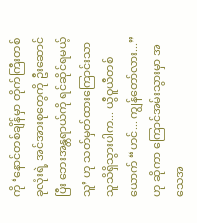ကို ‘နောင်တစ်ချိန်မှာ တိုက်ကြီးတစ်ခုလုံးရဲ့ အင်အားစုတွေကို ဦးဆောင်ပြီး ဘေးအန္တရာယ်ကို ရင်ဆိုင်ရမယ့်သူ’ ဟု သတ်မှတ်ထားကြောင်းသာ သူသိရှိသွားပါက... ယွီဝူယီတစ်ယောက် “ဟင်... ကျွန်တော်လား...” ဟု ဆိုကာ ကြောင်အမ်းသွားမှာ အသေအ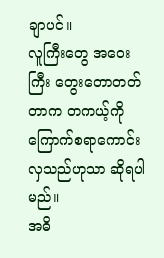ချာပင်။
လူကြီးတွေ အဝေးကြီး တွေးတောတတ်တာက တကယ့်ကို ကြောက်စရာကောင်းလှသည်ဟုသာ ဆိုရပါမည်။
အဓိ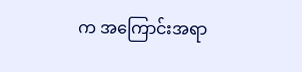က အကြောင်းအရာ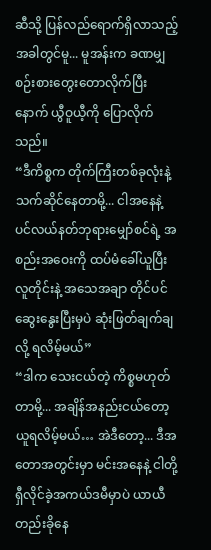ဆီသို့ ပြန်လည်ရောက်ရှိလာသည့်အခါတွင်မူ... မူအန်းက ခဏမျှ စဉ်းစားတွေးတောလိုက်ပြီးနောက် ယွီဝူယီ့ကို ပြောလိုက်သည်။
“ဒီကိစ္စက တိုက်ကြီးတစ်ခုလုံးနဲ့ သက်ဆိုင်နေတာမို့... ငါအနေနဲ့ ပင်လယ်နတ်ဘုရားမျှော်စင်ရဲ့ အစည်းအဝေးကို ထပ်မံခေါ်ယူပြီး လူတိုင်းနဲ့ အသေအချာ တိုင်ပင်ဆွေးနွေးပြီးမှပဲ ဆုံးဖြတ်ချက်ချလို့ ရလိမ့်မယ်”
“ဒါက သေးငယ်တဲ့ ကိစ္စမဟုတ်တာမို့... အချိန်အနည်းငယ်တော့ ယူရလိမ့်မယ်… အဲဒီတော့... ဒီအတောအတွင်းမှာ မင်းအနေနဲ့ ငါတို့ ရှီလိုင်ခဲ့အကယ်ဒမီမှာပဲ ယာယီ တည်းခိုနေ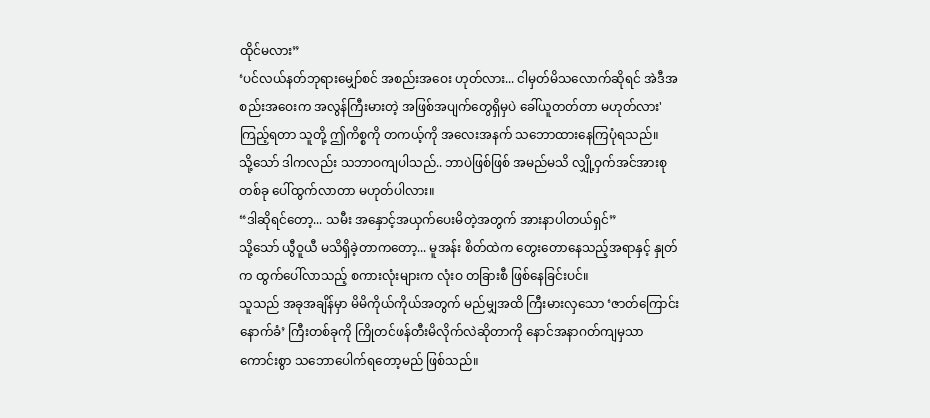ထိုင်မလား”
‘ပင်လယ်နတ်ဘုရားမျှော်စင် အစည်းအဝေး ဟုတ်လား... ငါမှတ်မိသလောက်ဆိုရင် အဲဒီအစည်းအဝေးက အလွန်ကြီးမားတဲ့ အဖြစ်အပျက်တွေရှိမှပဲ ခေါ်ယူတတ်တာ မဟုတ်လား'
ကြည့်ရတာ သူတို့ ဤကိစ္စကို တကယ့်ကို အလေးအနက် သဘောထားနေကြပုံရသည်။
သို့သော် ဒါကလည်း သဘာဝကျပါသည်.. ဘာပဲဖြစ်ဖြစ် အမည်မသိ လျှို့ဝှက်အင်အားစုတစ်ခု ပေါ်ထွက်လာတာ မဟုတ်ပါလား။
“ဒါဆိုရင်တော့... သမီး အနှောင့်အယှက်ပေးမိတဲ့အတွက် အားနာပါတယ်ရှင်”
သို့သော် ယွီဝူယီ မသိရှိခဲ့တာကတော့... မူအန်း စိတ်ထဲက တွေးတောနေသည့်အရာနှင့် နှုတ်က ထွက်ပေါ်လာသည့် စကားလုံးများက လုံးဝ တခြားစီ ဖြစ်နေခြင်းပင်။
သူသည် အခုအချိန်မှာ မိမိကိုယ်ကိုယ်အတွက် မည်မျှအထိ ကြီးမားလှသော ‘ဇာတ်ကြောင်းနောက်ခံ’ ကြီးတစ်ခုကို ကြိုတင်ဖန်တီးမိလိုက်လဲဆိုတာကို နောင်အနာဂတ်ကျမှသာ ကောင်းစွာ သဘောပေါက်ရတော့မည် ဖြစ်သည်။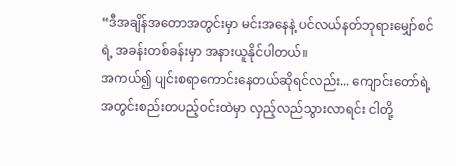“ဒီအချိန်အတောအတွင်းမှာ မင်းအနေနဲ့ ပင်လယ်နတ်ဘုရားမျှော်စင်ရဲ့ အခန်းတစ်ခန်းမှာ အနားယူနိုင်ပါတယ်။
အကယ်၍ ပျင်းစရာကောင်းနေတယ်ဆိုရင်လည်း... ကျောင်းတော်ရဲ့ အတွင်းစည်းတပည့်ဝင်းထဲမှာ လှည့်လည်သွားလာရင်း ငါတို့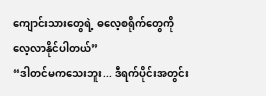ကျောင်းသားတွေရဲ့ ဓလေ့စရိုက်တွေကို လေ့လာနိုင်ပါတယ်”
“ဒါတင်မကသေးဘူး... ဒီရက်ပိုင်းအတွင်း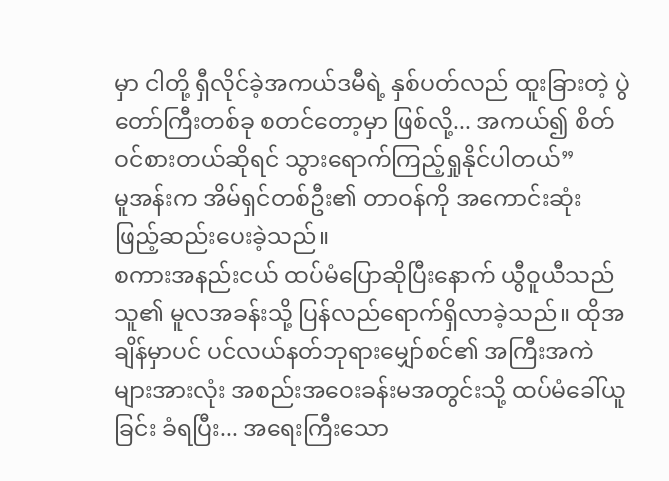မှာ ငါတို့ ရှီလိုင်ခဲ့အကယ်ဒမီရဲ့ နှစ်ပတ်လည် ထူးခြားတဲ့ ပွဲတော်ကြီးတစ်ခု စတင်တော့မှာ ဖြစ်လို့... အကယ်၍ စိတ်ဝင်စားတယ်ဆိုရင် သွားရောက်ကြည့်ရှုနိုင်ပါတယ်”
မူအန်းက အိမ်ရှင်တစ်ဦး၏ တာဝန်ကို အကောင်းဆုံး ဖြည့်ဆည်းပေးခဲ့သည်။
စကားအနည်းငယ် ထပ်မံပြောဆိုပြီးနောက် ယွီဝူယီသည် သူ၏ မူလအခန်းသို့ ပြန်လည်ရောက်ရှိလာခဲ့သည်။ ထိုအချိန်မှာပင် ပင်လယ်နတ်ဘုရားမျှော်စင်၏ အကြီးအကဲများအားလုံး အစည်းအဝေးခန်းမအတွင်းသို့ ထပ်မံခေါ်ယူခြင်း ခံရပြီး... အရေးကြီးသော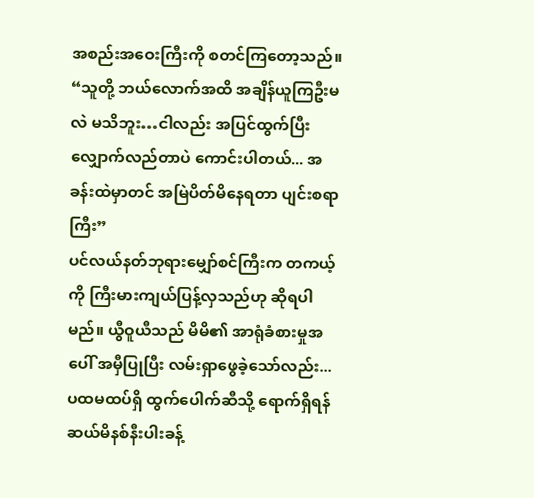အစည်းအဝေးကြီးကို စတင်ကြတော့သည်။
“သူတို့ ဘယ်လောက်အထိ အချိန်ယူကြဦးမလဲ မသိဘူး…ငါလည်း အပြင်ထွက်ပြီး လျှောက်လည်တာပဲ ကောင်းပါတယ်... အခန်းထဲမှာတင် အမြဲပိတ်မိနေရတာ ပျင်းစရာကြီး”
ပင်လယ်နတ်ဘုရားမျှော်စင်ကြီးက တကယ့်ကို ကြီးမားကျယ်ပြန့်လှသည်ဟု ဆိုရပါမည်။ ယွီဝူယီသည် မိမိ၏ အာရုံခံစားမှုအပေါ် အမှီပြုပြီး လမ်းရှာဖွေခဲ့သော်လည်း... ပထမထပ်ရှိ ထွက်ပေါက်ဆီသို့ ရောက်ရှိရန် ဆယ်မိနစ်နီးပါးခန့်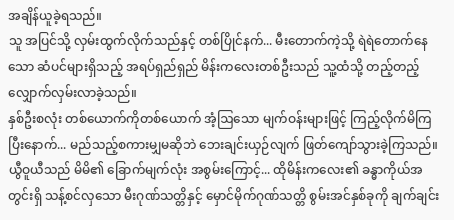အချိန်ယူခဲ့ရသည်။
သူ အပြင်သို့ လှမ်းထွက်လိုက်သည်နှင့် တစ်ပြိုင်နက်... မီးတောက်ကဲ့သို့ ရဲရဲတောက်နေသော ဆံပင်များရှိသည့် အရပ်ရှည်ရှည် မိန်းကလေးတစ်ဦးသည် သူ့ထံသို့ တည့်တည့် လျှောက်လှမ်းလာခဲ့သည်။
နှစ်ဦးစလုံး တစ်ယောက်ကိုတစ်ယောက် အံ့ဩသော မျက်ဝန်းများဖြင့် ကြည့်လိုက်မိကြပြီးနောက်... မည်သည့်စကားမျှမဆိုဘဲ ဘေးချင်းယှဉ်လျက် ဖြတ်ကျော်သွားခဲ့ကြသည်။
ယွီဝူယီသည် မိမိ၏ ခြောက်မျက်လုံး အစွမ်းကြောင့်... ထိုမိန်းကလေး၏ ခန္ဓာကိုယ်အတွင်းရှိ သန့်စင်လှသော မီးဂုဏ်သတ္တိနှင့် မှောင်မိုက်ဂုဏ်သတ္တိ စွမ်းအင်နှစ်ခုကို ချက်ချင်း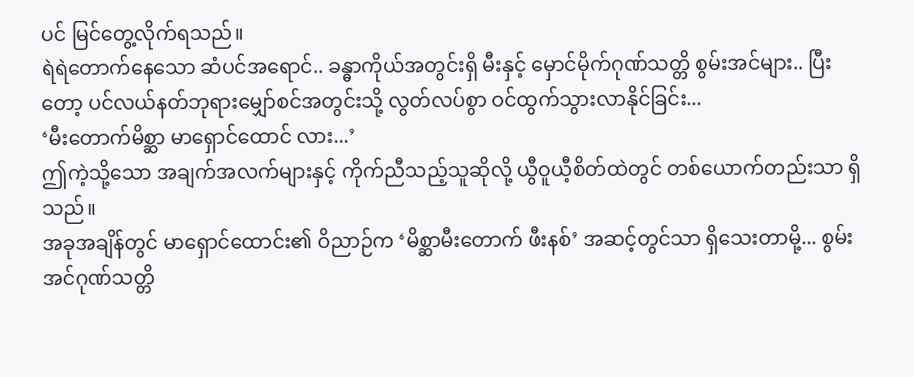ပင် မြင်တွေ့လိုက်ရသည်။
ရဲရဲတောက်နေသော ဆံပင်အရောင်.. ခန္ဓာကိုယ်အတွင်းရှိ မီးနှင့် မှောင်မိုက်ဂုဏ်သတ္တိ စွမ်းအင်များ.. ပြီးတော့ ပင်လယ်နတ်ဘုရားမျှော်စင်အတွင်းသို့ လွတ်လပ်စွာ ဝင်ထွက်သွားလာနိုင်ခြင်း...
‘မီးတောက်မိစ္ဆာ မာရှောင်ထောင် လား...’
ဤကဲ့သို့သော အချက်အလက်များနှင့် ကိုက်ညီသည့်သူဆိုလို့ ယွီဝူယီ့စိတ်ထဲတွင် တစ်ယောက်တည်းသာ ရှိသည်။
အခုအချိန်တွင် မာရှောင်ထောင်း၏ ဝိညာဉ်က ‘မိစ္ဆာမီးတောက် ဖီးနစ်’ အဆင့်တွင်သာ ရှိသေးတာမို့... စွမ်းအင်ဂုဏ်သတ္တိ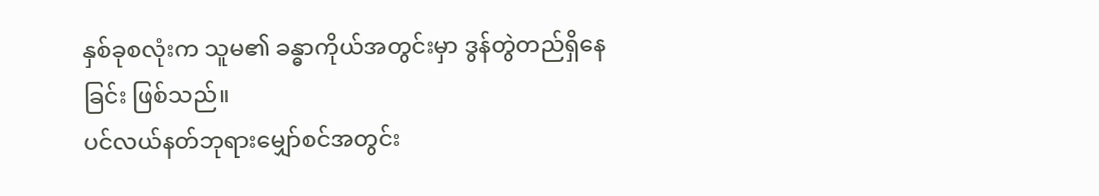နှစ်ခုစလုံးက သူမ၏ ခန္ဓာကိုယ်အတွင်းမှာ ဒွန်တွဲတည်ရှိနေခြင်း ဖြစ်သည်။
ပင်လယ်နတ်ဘုရားမျှော်စင်အတွင်း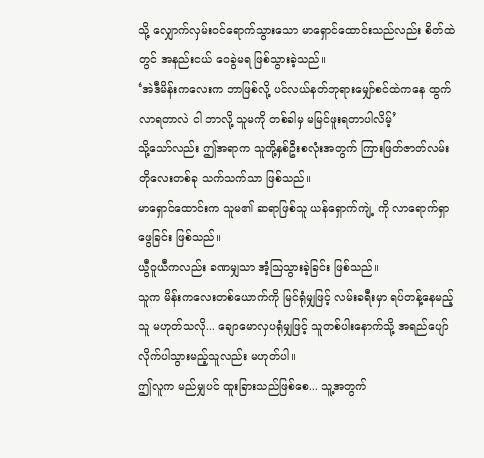သို့ လျှောက်လှမ်းဝင်ရောက်သွားသော မာရှောင်ထောင်းသည်လည်း စိတ်ထဲတွင် အနည်းငယ် ဝေခွဲမရ ဖြစ်သွားခဲ့သည်။
‘အဲဒီမိန်းကလေးက ဘာဖြစ်လို့ ပင်လယ်နတ်ဘုရားမျှော်စင်ထဲကနေ ထွက်လာရတာလဲ ငါ ဘာလို့ သူမကို တစ်ခါမှ မမြင်ဖူးရတာပါလိမ့်’
သို့သော်လည်း ဤအရာက သူတို့နှစ်ဦးစလုံးအတွက် ကြားဖြတ်ဇာတ်လမ်းတိုလေးတစ်ခု သက်သက်သာ ဖြစ်သည်။
မာရှောင်ထောင်းက သူမ၏ ဆရာဖြစ်သူ ယန်ရှောက်ကျဲ့ ကို လာရောက်ရှာဖွေခြင်း ဖြစ်သည်။
ယွီဝူယီကလည်း ခဏမျှသာ အံ့ဩသွားခဲ့ခြင်း ဖြစ်သည်။
သူက မိန်းကလေးတစ်ယောက်ကို မြင်ရုံမျှဖြင့် လမ်းခရီးမှာ ရပ်တန့်နေမည့်သူ မဟုတ်သလို... ချောမောလှပရုံမျှဖြင့် သူတစ်ပါးနောက်သို့ အရည်ပျော် လိုက်ပါသွားမည့်သူလည်း မဟုတ်ပါ။
ဤလူက မည်မျှပင် ထူးခြားသည်ဖြစ်စေ... သူ့အတွက်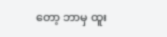တော့ ဘာမှ ထူး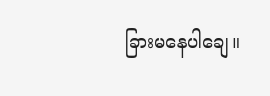ခြားမနေပါချေ။